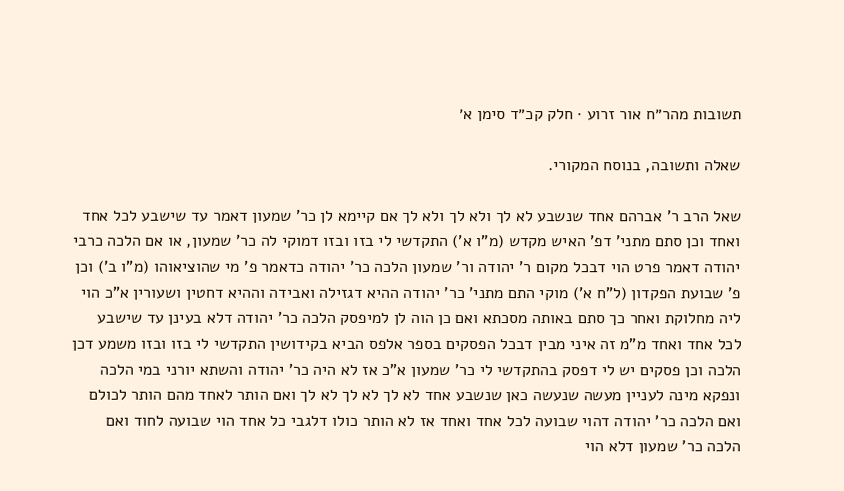תשובות מהר״ח אור זרוע · חלק קכ״ד סימן א׳

שאלה ותשובה, בנוסח המקורי.

שאל הרב ר' אברהם אחד שנשבע לא לך ולא לך ולא לך אם קיימא לן כר' שמעון דאמר עד שישבע לכל אחד ואחד וכן סתם מתני' דפ' האיש מקדש (מ"ו א') התקדשי לי בזו ובזו דמוקי לה כר' שמעון, או אם הלכה כרבי יהודה דאמר פרט הוי דבכל מקום ר' יהודה ור' שמעון הלכה כר' יהודה כדאמר פ' מי שהוציאוהו (מ"ו ב') וכן פ' שבועת הפקדון (ל"ח א') מוקי התם מתני' כר' יהודה ההיא דגזילה ואבידה וההיא דחטין ושעורין א"כ הוי ליה מחלוקת ואחר כך סתם באותה מסכתא ואם כן הוה לן למיפסק הלכה כר' יהודה דלא בעינן עד שישבע לכל אחד ואחד מ"מ זה איני מבין דבכל הפסקים בספר אלפס הביא בקידושין התקדשי לי בזו ובזו משמע דכן הלכה וכן פסקים יש לי דפסק בהתקדשי לי כר' שמעון א"כ אז לא היה כר' יהודה והשתא יורני במי הלכה ונפקא מינה לעניין מעשה שנעשה כאן שנשבע אחד לא לך לא לך לא לך ואם הותר לאחד מהם הותר לכולם ואם הלכה כר' יהודה דהוי שבועה לכל אחד ואחד אז לא הותר כולו דלגבי כל אחד הוי שבועה לחוד ואם הלכה כר' שמעון דלא הוי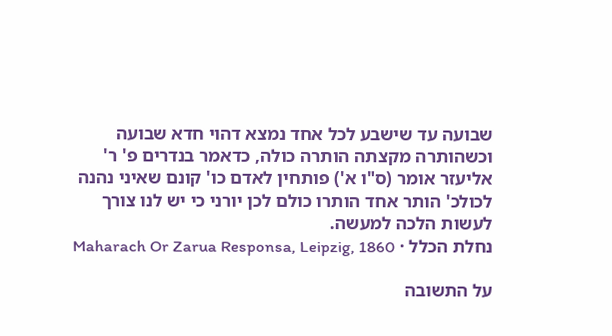שבועה עד שישבע לכל אחד נמצא דהוי חדא שבועה וכשהותרה מקצתה הותרה כולה, כדאמר בנדרים פ' ר' אליעזר אומר (ס"ו א') פותחין לאדם כו' קונם שאיני נהנה לכולכ' הותר אחד הותרו כולם לכן יורני כי יש לנו צורך לעשות הלכה למעשה.
נחלת הכלל · Maharach Or Zarua Responsa, Leipzig, 1860

על התשובה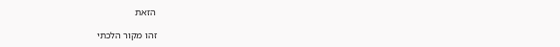הזאת

זהו מקור הלכתי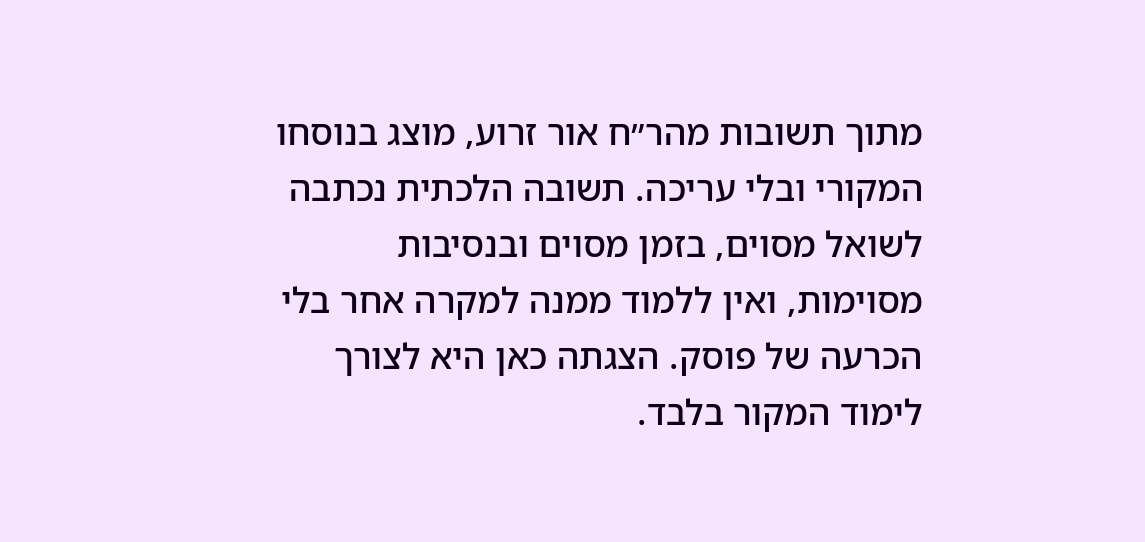מתוך תשובות מהר״ח אור זרוע, מוצג בנוסחו המקורי ובלי עריכה. תשובה הלכתית נכתבה לשואל מסוים, בזמן מסוים ובנסיבות מסוימות, ואין ללמוד ממנה למקרה אחר בלי הכרעה של פוסק. הצגתה כאן היא לצורך לימוד המקור בלבד.